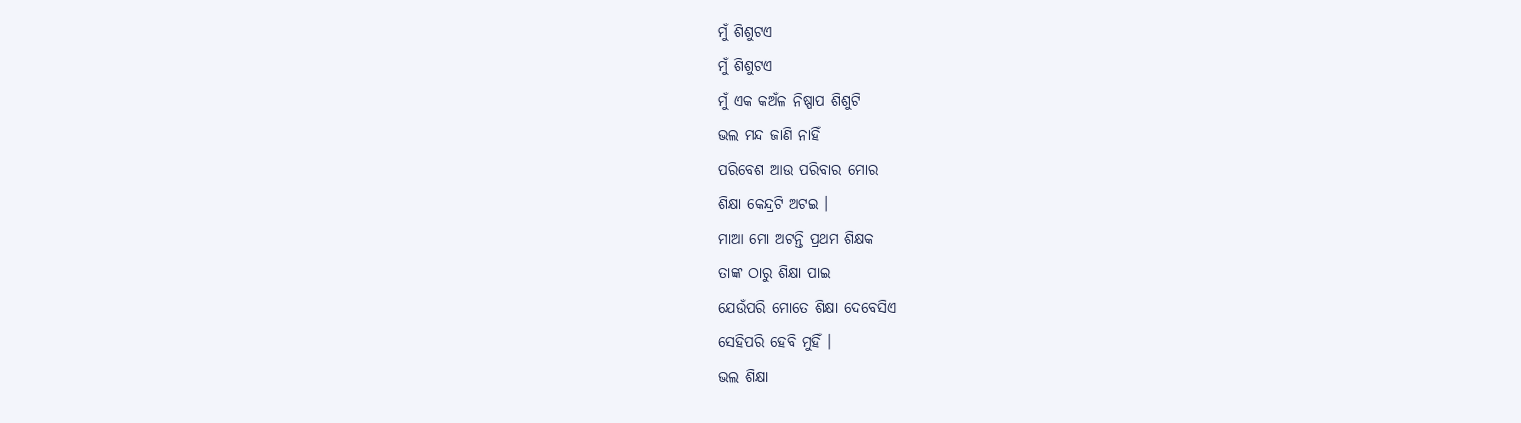ମୁଁ ଶିଶୁଟଏ
ମୁଁ ଶିଶୁଟଏ
ମୁଁ ଏକ କଅଁଳ ନିଷ୍ପାପ ଶିଶୁଟି
ଭଲ ମନ୍ଦ ଜାଣି ନାହିଁ
ପରିବେଶ ଆଉ ପରିବାର ମୋର
ଶିକ୍ଷା କେନ୍ଦ୍ରଟି ଅଟଇ ।
ମାଆ ମୋ ଅଟନ୍ତି ପ୍ରଥମ ଶିକ୍ଷକ
ତାଙ୍କ ଠାରୁ ଶିକ୍ଷା ପାଇ
ଯେଉଁପରି ମୋତେ ଶିକ୍ଷା ଦେବେସିଏ
ସେହିପରି ହେବି ମୁହିଁ ।
ଭଲ ଶିକ୍ଷା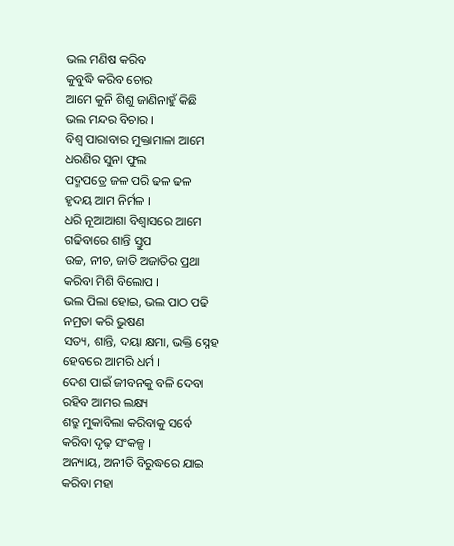ଭଲ ମଣିଷ କରିବ
କୁବୁଦ୍ଧି କରିବ ଚୋର
ଆମେ କୁନି ଶିଶୁ ଜାଣିନାହୁଁ କିଛି
ଭଲ ମନ୍ଦର ବିଚାର ।
ବିଶ୍ବ ପାରାବାର ମୁକ୍ତାମାଳା ଆମେ
ଧରଣିର ସୁନା ଫୁଲ
ପଦ୍ମପତ୍ରେ ଜଳ ପରି ଢଳ ଢଳ
ହୃଦୟ ଆମ ନିର୍ମଳ ।
ଧରି ନୂଆଆଶା ବିଶ୍ଵାସରେ ଆମେ
ଗଢିବାରେ ଶାନ୍ତି ସ୍ତୁପ
ଉଚ୍ଚ, ନୀଚ, ଜାତି ଅଜାତିର ପ୍ରଥା
କରିବା ମିଶି ବିଲୋପ ।
ଭଲ ପିଲା ହୋଇ, ଭଲ ପାଠ ପଢି
ନମ୍ରତା କରି ଭୁଷଣ
ସତ୍ୟ, ଶାନ୍ତି, ଦୟା କ୍ଷମା, ଭକ୍ତି ସ୍ନେହ
ହେବରେ ଆମରି ଧର୍ମ ।
ଦେଶ ପାଇଁ ଜୀବନକୁ ବଳି ଦେବା
ରହିବ ଆମର ଲକ୍ଷ୍ୟ
ଶତ୍ରୁ ମୁକାବିଲା କରିବାକୁ ସର୍ବେ
କରିବା ଦୃଢ଼ ସଂକଳ୍ପ ।
ଅନ୍ୟାୟ, ଅନୀତି ବିରୁଦ୍ଧରେ ଯାଇ
କରିବା ମହା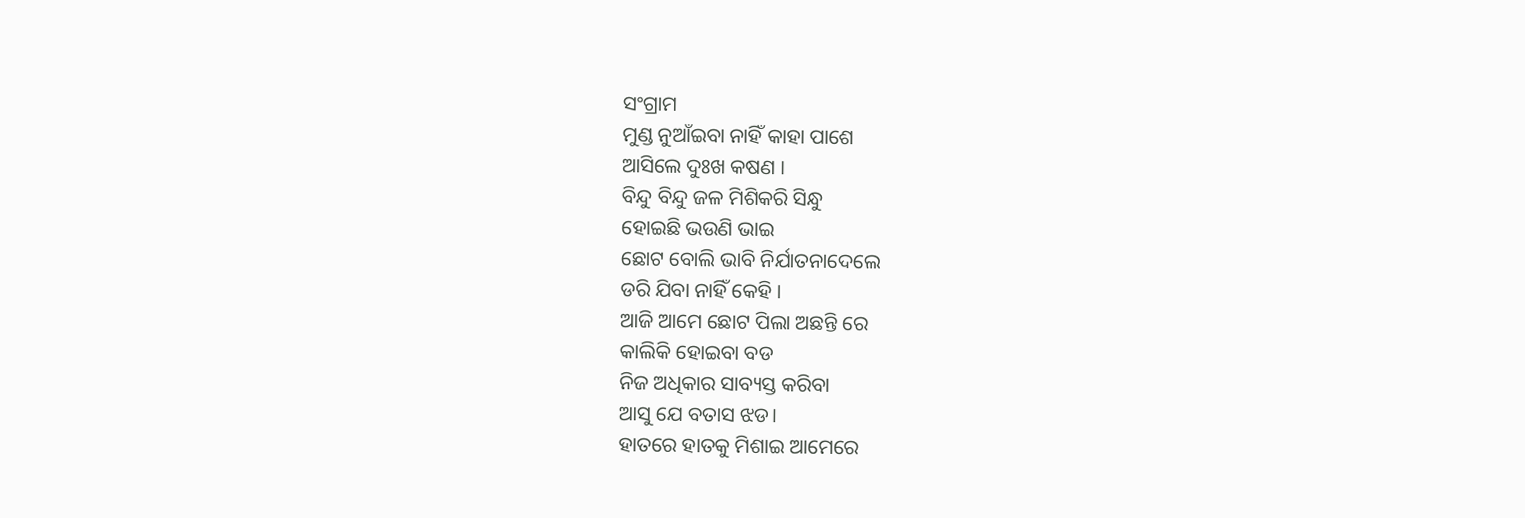ସଂଗ୍ରାମ
ମୁଣ୍ଡ ନୁଆଁଇବା ନାହିଁ କାହା ପାଶେ
ଆସିଲେ ଦୁଃଖ କଷଣ ।
ବିନ୍ଦୁ ବିନ୍ଦୁ ଜଳ ମିଶିକରି ସିନ୍ଧୁ
ହୋଇଛି ଭଉଣି ଭାଇ
ଛୋଟ ବୋଲି ଭାବି ନିର୍ଯାତନାଦେଲେ
ଡରି ଯିବା ନାହିଁ କେହି ।
ଆଜି ଆମେ ଛୋଟ ପିଲା ଅଛନ୍ତି ରେ
କାଲିକି ହୋଇବା ବଡ
ନିଜ ଅଧିକାର ସାବ୍ୟସ୍ତ କରିବା
ଆସୁ ଯେ ବତାସ ଝଡ।
ହାତରେ ହାତକୁ ମିଶାଇ ଆମେରେ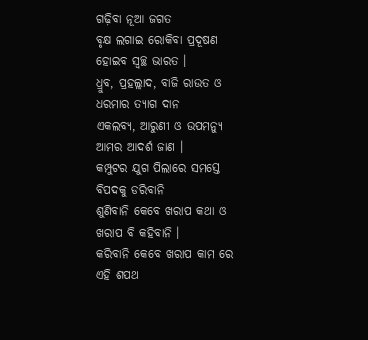ଗଢ଼ିବା ନୂଆ ଜଗତ
ବୃକ୍ଷ ଲଗାଇ ରୋକିବା ପ୍ରଦୂଷଣ
ହୋଇବ ସ୍ୱଚ୍ଛ ଭାରତ ।
ଧ୍ରୁବ, ପ୍ରହଲ୍ଲାଦ, ବାଜି ରାଉତ ଓ
ଧରମାର ତ୍ୟାଗ ଦାନ
ଏକଲବ୍ୟ, ଆରୁଣୀ ଓ ଉପମନ୍ୟୁ
ଆମର ଆଦର୍ଶ ଜାଣ ।
କମ୍ପୁଟର ଯୁଗ ପିଲାରେ ସମସ୍ତେ
ବିପଦକୁ ଡରିବାନି
ଶୁଣିବାନି କେବେ ଖରାପ କଥା ଓ
ଖରାପ ବି କହିବାନି ।
କରିବାନି କେବେ ଖରାପ କାମ ରେ
ଏହି ଶପଥ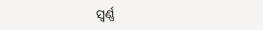ସ୍ୱର୍ଣ୍ଣ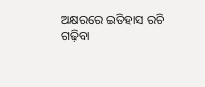ଅକ୍ଷରରେ ଇତିହାସ ରଚି
ଗଢ଼ିବା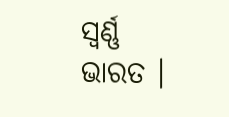ସ୍ୱର୍ଣ୍ଣ ଭାରତ ।